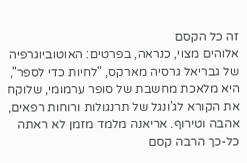זה כל הקסם
אלוהים מצוי, כנראה, בפרטים: האוטוביוגרפיה של גבריאל גרסיה מארקס, "לחיות כדי לספר", היא מלאכת מחשבת של סופר ערמומי, שלוקח את הקורא לג'ונגל של תרנגולות ורוחות רפאים, אהבה וטירוף. אריאנה מלמד מזמן לא ראתה כל-כך הרבה קסם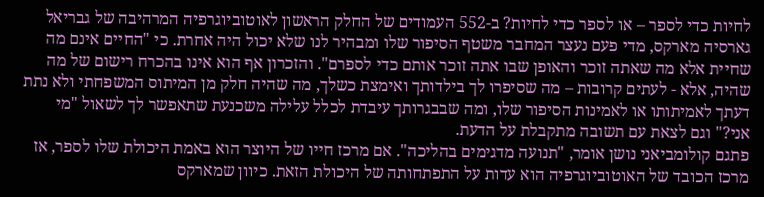לחיות כדי לספר – או לספר כדי לחיות? ב-552 העמודים של החלק הראשון לאוטוביוגרפיה המרהיבה של גבריאל גארסיה מארקס, מדי פעם נעצר המחבר משטף הסיפור שלו ומבהיר לנו שלא יכול היה אחרת. כי "החיים אינם מה שחיית אלא מה שאתה זוכר והאופן שבו אתה זוכר אותם כדי לספרם". והזכרון אף הוא אינו בהכרח רישום של מה שהיה, אלא - לעתים קרובות – מה שסיפרו לך בילדותך ואימצת כשלך, מה שהיה חלק מן המיתוס המשפחתי ולא נתת דעתך לאמיתותו או לאמינות הסיפור שלו, ומה שבבגרותך עיבדת לכלל עלילה משכנעת שתאפשר לך לשאול "מי אני?" וגם לצאת עם תשובה מתקבלת על הדעת.
פתגם קולומביאני נושן אומר, "תנועה מדגימים בהליכה". אם מרכז חייו של היוצר הוא באמת היכולת שלו לספר, אז מרכז הכובד של האוטוביוגרפיה הוא עדות על התפתחותה של היכולת הזאת. כיוון שמארקס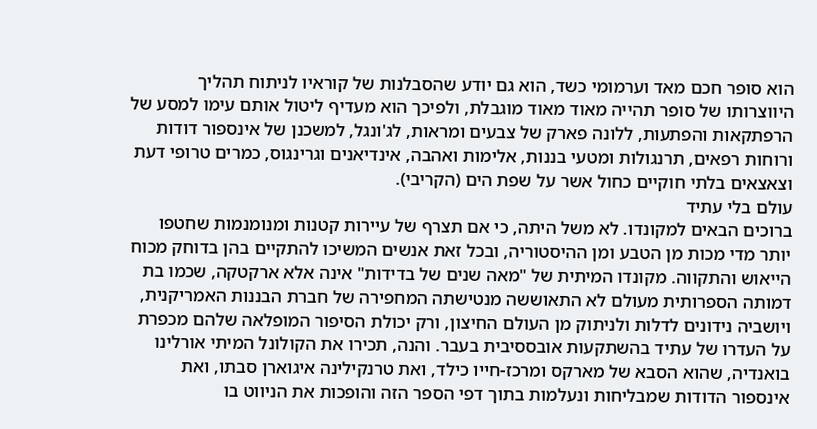הוא סופר חכם מאד וערמומי כשד, הוא גם יודע שהסבלנות של קוראיו לניתוח תהליך היווצרותו של סופר תהייה מאוד מאוד מוגבלת, ולפיכך הוא מעדיף ליטול אותם עימו למסע של הרפתקאות והפתעות, ללונה פארק של צבעים ומראות, לג'ונגל, למשכנן של אינספור דודות ורוחות רפאים, תרנגולות ומטעי בננות, אלימות ואהבה, אינדיאנים וגרינגוס, כמרים טרופי דעת וצאצאים בלתי חוקיים כחול אשר על שפת הים (הקריבי).
עולם בלי עתיד
ברוכים הבאים למקונדו. לא משל היתה, כי אם תצרף של עיירות קטנות ומנומנמות שחטפו יותר מדי מכות מן הטבע ומן ההיסטוריה, ובכל זאת אנשים המשיכו להתקיים בהן בדוחק מכוח הייאוש והתקווה. מקונדו המיתית של "מאה שנים של בדידות" אינה אלא ארקטקה, שכמו בת דמותה הספרותית מעולם לא התאוששה מנטישתה המחפירה של חברת הבננות האמריקנית, ויושביה נידונים לדלות ולניתוק מן העולם החיצון, ורק יכולת הסיפור המופלאה שלהם מכפרת על העדרו של עתיד בהשתקעות אובססיבית בעבר. והנה, תכירו את הקולונל המיתי אורלינו בואנדיה, שהוא הסבא של מארקס ומרכז-חייו כילד, ואת טרנקילינה איגוארן סבתו, ואת אינספור הדודות שמבליחות ונעלמות בתוך דפי הספר הזה והופכות את הניווט בו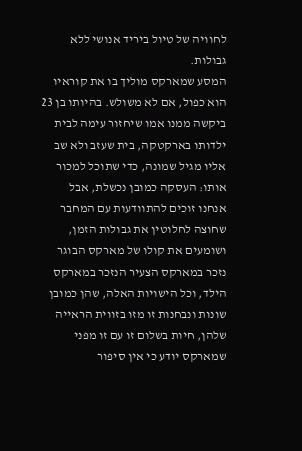לחוויה של טיול ביריד אנושי ללא גבולות.
המסע שמארקס מוליך בו את קוראיו הוא כפול, אם לא משולש. בהיותו בן 23 ביקשה ממנו אמו שיחזור עימה לבית ילדותו בארקטקה, בית שעזב ולא שב אליו מגיל שמונה, כדי שתוכל למכור אותו: העסקה כמובן נכשלת, אבל אנחנו זוכים להתוודעות עם המחבר שחוצה לחלוטין את גבולות הזמן, ושומעים את קולו של מארקס הבוגר נזכר במארקס הצעיר הנזכר במארקס הילד, וכל הישויות האלה, שהן כמובן שונות ונבחנות זו מזו בזווית הראייה שלהן, חיות בשלום זו עם זו מפני שמארקס יודע כי אין סיפור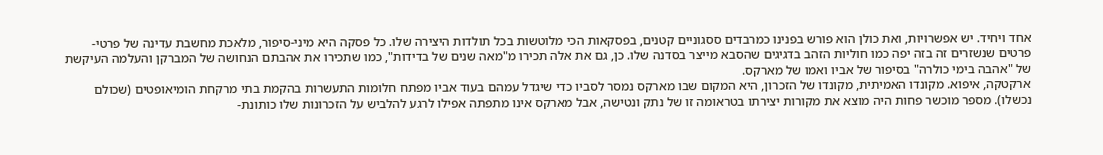אחד ויחיד. יש אפשרויות, ואת כולן הוא פורש בפנינו כמרבדים ססגוניים קטנים, בפסקאות הכי מלוטשות בכל תולדות היצירה שלו. כל פסקה היא מיני-סיפור, מלאכת מחשבת עדינה של פרטי-פרטים שנשזרים זה בזה יפה כמו חוליות הזהב בדגיגים שהסבא מייצר בסדנה שלו. כן, גם את אלה תכירו מ"מאה שנים של בדידות", כמו שתכירו את אהבתם הנחושה של המברקן והעלמה העיקשת של "אהבה בימי כולרה" בסיפור של אביו ואמו של מארקס.
ארקטקה, איפוא. מקונדו האמיתית, מקונדו של הזכרון, היא המקום שבו מארקס נמסר לסביו כדי שיגדל עמהם בעוד אביו מפתח חלומות התעשרות בהקמת בתי מרקחת הומיאופטים (שכולם נכשלו). מספר מוכשר פחות היה מוצא את מקורות יצירתו בטראומה זו של נתק ונטישה, אבל מארקס אינו מתפתה אפילו לרגע להלביש על הזכרונות שלו כותונת-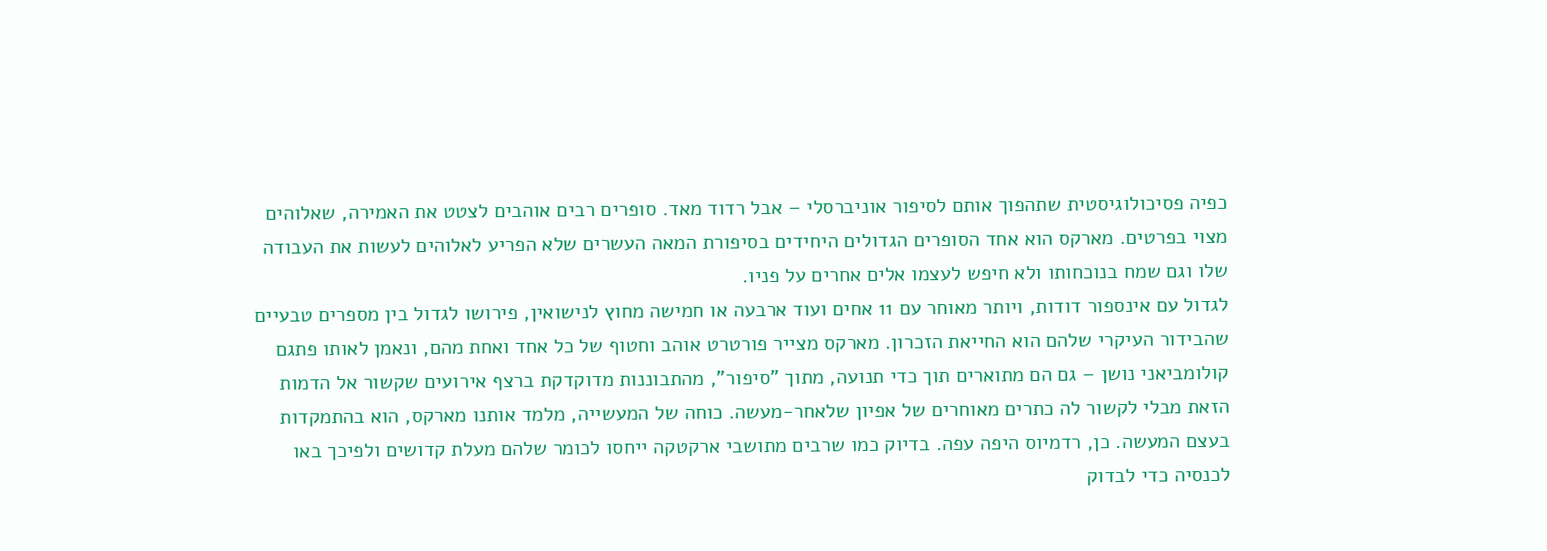כפיה פסיכולוגיסטית שתהפוך אותם לסיפור אוניברסלי – אבל רדוד מאד. סופרים רבים אוהבים לצטט את האמירה, שאלוהים מצוי בפרטים. מארקס הוא אחד הסופרים הגדולים היחידים בסיפורת המאה העשרים שלא הפריע לאלוהים לעשות את העבודה שלו וגם שמח בנוכחותו ולא חיפש לעצמו אלים אחרים על פניו.
לגדול עם אינספור דודות, ויותר מאוחר עם 11 אחים ועוד ארבעה או חמישה מחוץ לנישואין, פירושו לגדול בין מספרים טבעיים שהבידור העיקרי שלהם הוא החייאת הזכרון. מארקס מצייר פורטרט אוהב וחטוף של כל אחד ואחת מהם, ונאמן לאותו פתגם קולומביאני נושן – גם הם מתוארים תוך כדי תנועה, מתוך "סיפור", מהתבוננות מדוקדקת ברצף אירועים שקשור אל הדמות הזאת מבלי לקשור לה כתרים מאוחרים של אפיון שלאחר-מעשה. כוחה של המעשייה, מלמד אותנו מארקס, הוא בהתמקדות בעצם המעשה. כן, רדמיוס היפה עפה. בדיוק כמו שרבים מתושבי ארקטקה ייחסו לכומר שלהם מעלת קדושים ולפיכך באו לכנסיה כדי לבדוק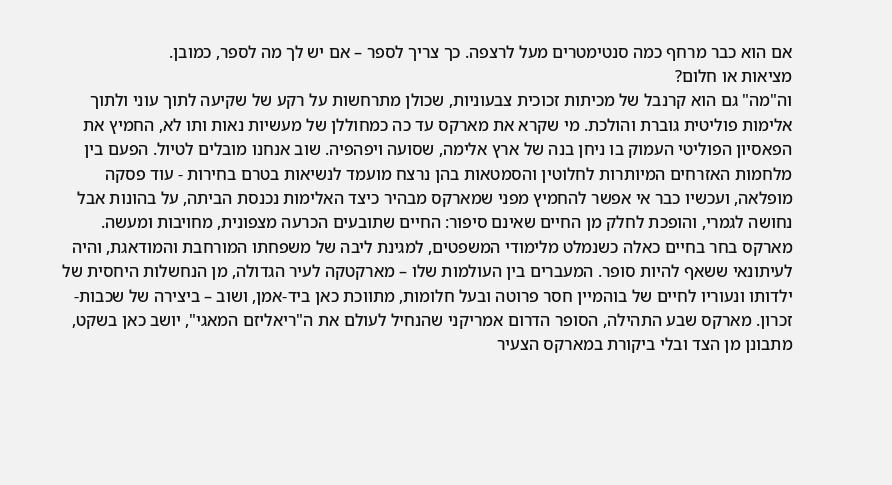אם הוא כבר מרחף כמה סנטימטרים מעל לרצפה. כך צריך לספר – אם יש לך מה לספר, כמובן.
מציאות או חלום?
וה"מה" גם הוא קרנבל של מכיתות זכוכית צבעוניות, שכולן מתרחשות על רקע של שקיעה לתוך עוני ולתוך אלימות פוליטית גוברת והולכת. מי שקרא את מארקס עד כה כמחוללן של מעשיות נאות ותו לא, החמיץ את הפאסיון הפוליטי העמוק בו ניחן בנה של ארץ אלימה, שסועה ויפהפיה. שוב אנחנו מובלים לטיול. הפעם בין מלחמות האזרחים המיותרות לחלוטין והסמטאות בהן נרצח מועמד לנשיאות בטרם בחירות - עוד פסקה מופלאה, ועכשיו כבר אי אפשר להחמיץ מפני שמארקס מבהיר כיצד האלימות נכנסת הביתה, על בהונות אבל נחושה לגמרי, והופכת לחלק מן החיים שאינם סיפור: החיים שתובעים הכרעה מצפונית, מחויבות ומעשה.
מארקס בחר בחיים כאלה כשנמלט מלימודי המשפטים, למגינת ליבה של משפחתו המורחבת והמודאגת, והיה לעיתונאי ששאף להיות סופר. המעברים בין העולמות שלו – מארקטקה לעיר הגדולה, מן הנחשלות היחסית של ילדותו ונעוריו לחיים של בוהמיין חסר פרוטה ובעל חלומות, מתווכת כאן ביד-אמן, ושוב – ביצירה של שכבות-זכרון. מארקס שבע התהילה, הסופר הדרום אמריקני שהנחיל לעולם את ה"ריאליזם המאגי", יושב כאן בשקט, מתבונן מן הצד ובלי ביקורת במארקס הצעיר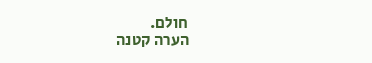חולם.
הערה קטנה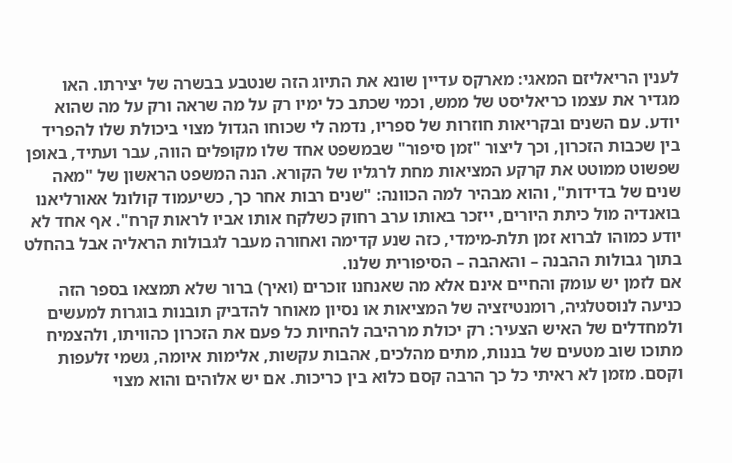לענין הריאליזם המאגי: מארקס עדיין שונא את התיוג הזה שנטבע בבשרה של יצירתו. האו מגדיר את עצמו כריאליסט של ממש, וכמי שכתב כל ימיו רק על מה שראה ורק על מה שהוא יודע. עם השנים ובקריאות חוזרות של ספריו, נדמה לי שכוחו הגדול מצוי ביכולת שלו להפריד בין שכבות הזכרון, וכך ליצור "זמן סיפור" שבמשפט אחד שלו מקופלים הווה, עבר ועתיד, באופן שפשוט ממוטט את קרקע המציאות מחת לרגליו של הקורא. הנה המשפט הראשון של "מאה שנים של בדידות", והוא מבהיר למה הכוונה: "שנים רבות אחר כך, כשיעמוד קולונל אאורליאנו בואנדיה מול כיתת היורים, ייזכר באותו ערב רחוק כשלקח אותו אביו לראות קרח". אף אחד לא יודע כמוהו לברוא זמן תלת-מימדי, כזה שנע קדימה ואחורה מעבר לגבולות הראליה אבל בהחלט בתוך גבולות ההבנה – והאהבה – הסיפורית שלנו.
אם לזמן יש עומק והחיים אינם אלא מה שאנחנו זוכרים (ואיך) ברור שלא תמצאו בספר הזה כניעה לנוסטלגיה, רומנטיזציה של המציאות או נסיון מאוחר להדביק תובנות בוגרות למעשים ולמחדלים של האיש הצעיר: רק יכולת מרהיבה להחיות כל פעם את הזכרון כהוויתו, ולהצמיח מתוכו שוב מטעים של בננות, מתים מהלכים, אהבות עקשות, אלימות איומה, גשמי זלעפות וקסם. מזמן לא ראיתי כל כך הרבה קסם כלוא בין כריכות. אם יש אלוהים והוא מצוי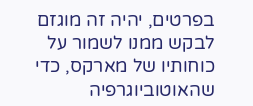בפרטים, יהיה זה מוגזם לבקש ממנו לשמור על כוחותיו של מארקס, כדי שהאוטוביוגרפיה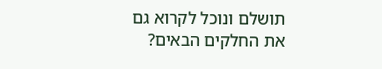תושלם ונוכל לקרוא גם את החלקים הבאים?